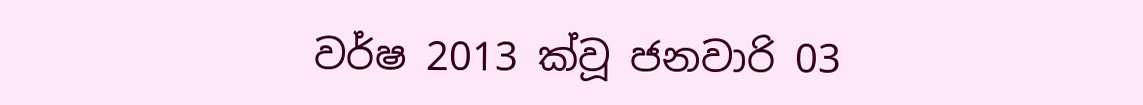වර්ෂ 2013 ක්වූ ජනවාරි 03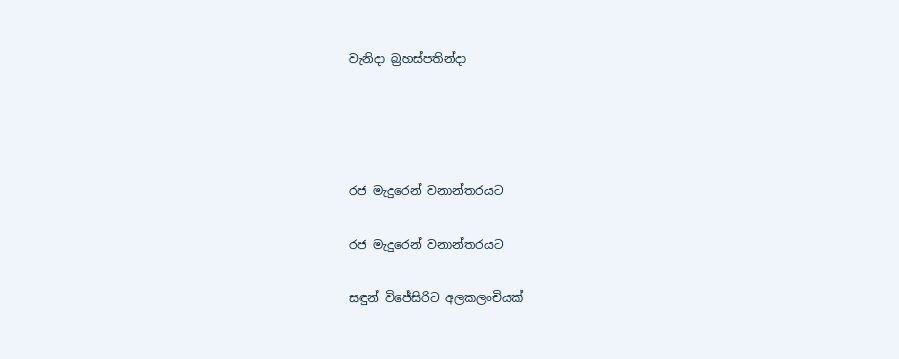වැනිදා බ්‍රහස්පතින්දා




රජ මැදුරෙන් වනාන්තරයට

රජ මැදුරෙන් වනාන්තරයට

සඳුන් විජේසිරිට අලකලංචියක්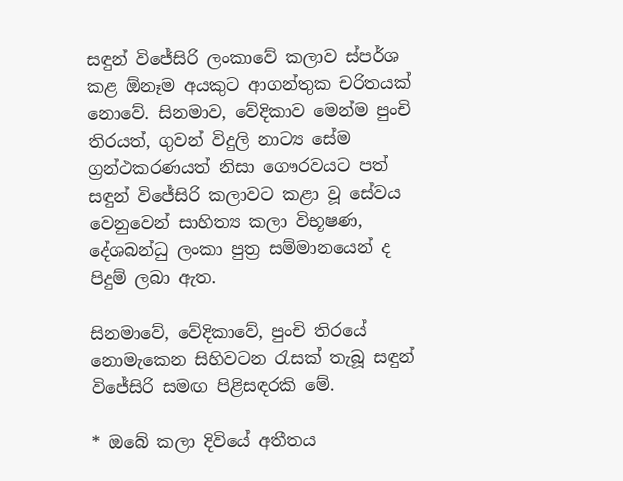සඳුන් විජේසිරි ලංකාවේ කලාව ස්පර්ශ කළ ඕනෑම අයකුට ආගන්තුක චරිතයක් නොවේ. සිනමාව, වේදිකාව මෙන්ම පුංචි තිරයත්, ගුවන් විදුලි නාට්‍ය සේම ග්‍රන්ථකරණයත් නිසා ගෞරවයට පත් සඳුන් විජේසිරි කලාවට කළා වූ සේවය වෙනුවෙන් සාහිත්‍ය කලා විභූෂණ, දේශබන්ධු ලංකා පුත්‍ර සම්මානයෙන් ද පිදුම් ලබා ඇත.

සිනමාවේ, වේදිකාවේ, පුංචි තිරයේ නොමැකෙන සිහිවටන රැසක් තැබූ සඳුන් විජේසිරි සමඟ පිළිසඳරකි මේ.

* ඔබේ කලා දිවියේ අතීතය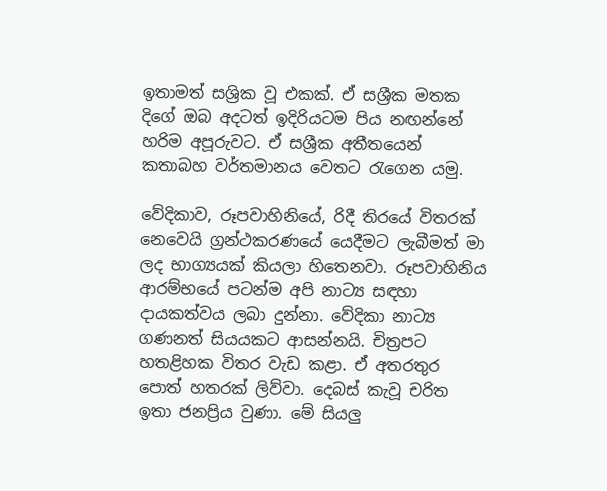ඉතාමත් සශ්‍රික වූ එකක්. ඒ සශ්‍රීක මතක දිගේ ඔබ අදටත් ඉදිරියටම පිය නඟන්නේ හරිම අපූරුවට. ඒ සශ්‍රීක අතීතයෙන් කතාබහ වර්තමානය වෙතට රැගෙන යමු.

වේදිකාව, රූපවාහිනියේ, රිදී තිරයේ විතරක් නෙවෙයි ග්‍රන්ථකරණයේ යෙදීමට ලැබීමත් මා ලද භාග්‍යයක් කියලා හිතෙනවා. රූපවාහිනිය ආරම්භයේ පටන්ම අපි නාට්‍ය සඳහා දායකත්වය ලබා දුන්නා. වේදිකා නාට්‍ය ගණනත් සියයකට ආසන්නයි. චිත්‍රපට හතළිහක විතර වැඩ කළා. ඒ අතරතුර පොත් හතරක් ලිව්වා. දෙබස් කැවූ චරිත ඉතා ජනප්‍රිය වුණා. මේ සියලු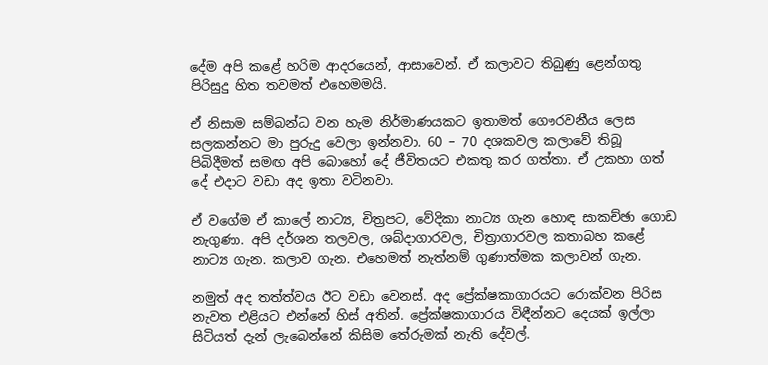දේම අපි කළේ හරිම ආදරයෙන්, ආසාවෙන්. ඒ කලාවට තිබුණු ළෙන්ගතු පිරිසුදු හිත තවමත් එහෙමමයි.

ඒ නිසාම සම්බන්ධ වන හැම නිර්මාණයකට ඉතාමත් ගෞරවනීය ලෙස සලකන්නට මා පුරුදු වෙලා ඉන්නවා. 60 – 70 දශකවල කලාවේ තිබූ පිබිදීමත් සමඟ අපි බොහෝ දේ ජීවිතයට එකතු කර ගත්තා. ඒ උකහා ගත් දේ එදාට වඩා අද ඉතා වටිනවා.

ඒ වගේම ඒ කාලේ නාට්‍ය, චිත්‍රපට, වේදිකා නාට්‍ය ගැන හොඳ සාකච්ඡා ගොඩ නැගුණා. අපි දර්ශන තලවල, ශබ්දාගාරවල, චිත්‍රාගාරවල කතාබහ කළේ නාට්‍ය ගැන. කලාව ගැන. එහෙමත් නැත්නම් ගුණාත්මක කලාවන් ගැන.

නමුත් අද තත්ත්වය ඊට වඩා වෙනස්. අද ප්‍රේක්ෂකාගාරයට රොක්වන පිරිස නැවත එළියට එන්නේ හිස් අතින්. ප්‍රේක්ෂකාගාරය විඳීන්නට දෙයක් ඉල්ලා සිටියත් දැන් ලැබෙන්නේ කිසිම තේරුමක් නැති දේවල්.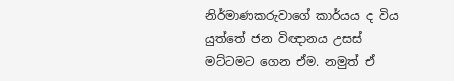නිර්මාණකරුවාගේ කාර්යය ද විය යුත්තේ ජන විඥානය උසස් මට්ටමට ගෙන ඒම. නමුත් ඒ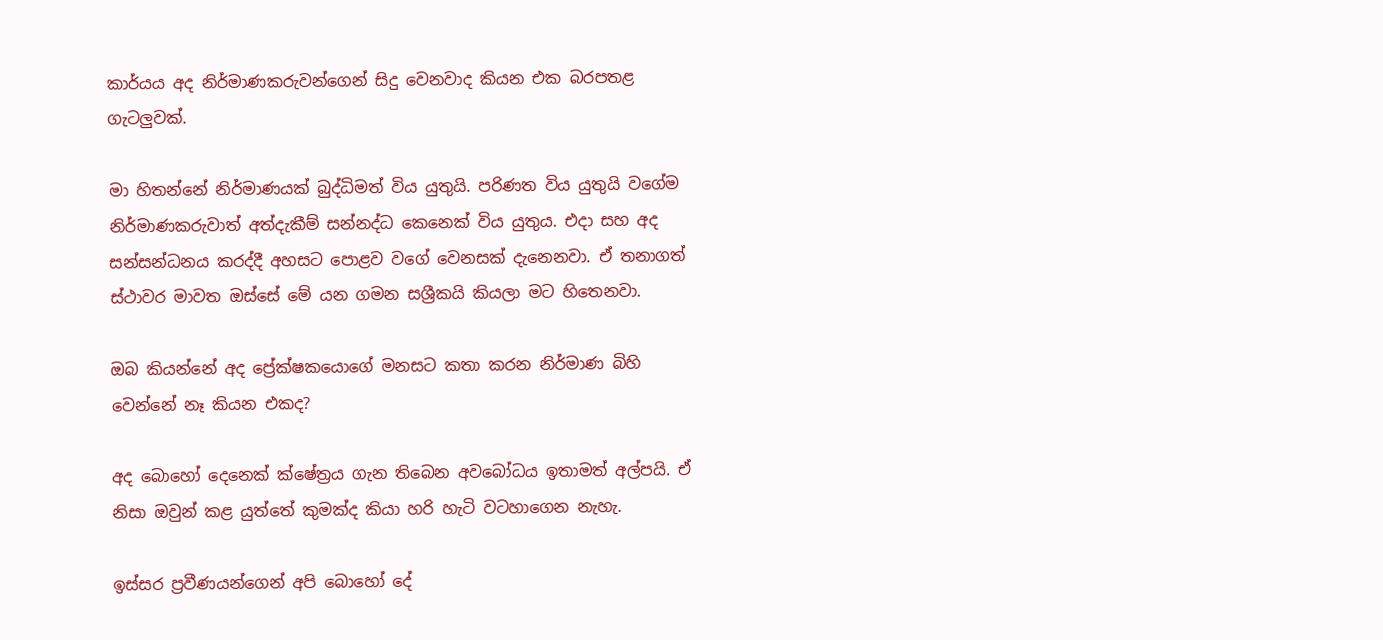කාර්යය අද නිර්මාණකරුවන්ගෙන් සිදු වෙනවාද කියන එක බරපතළ ගැටලුවක්.

මා හිතන්නේ නිර්මාණයක් බුද්ධිමත් විය යුතුයි. පරිණත විය යුතුයි වගේම නිර්මාණකරුවාත් අත්දැකීම් සන්නද්ධ කෙනෙක් විය යුතුය. එදා සහ අද සන්සන්ධනය කරද්දී අහසට පොළව වගේ වෙනසක් දැනෙනවා. ඒ තනාගත් ස්ථාවර මාවත ඔස්සේ මේ යන ගමන සශ්‍රීකයි කියලා මට හිතෙනවා.

ඔබ කියන්නේ අද ප්‍රේක්ෂකයොගේ මනසට කතා කරන නිර්මාණ බිහි වෙන්නේ නෑ කියන එකද?

අද බොහෝ දෙනෙක් ක්ෂේත්‍රය ගැන තිබෙන අවබෝධය ඉතාමත් අල්පයි. ඒ නිසා ඔවුන් කළ යුත්තේ කුමක්ද කියා හරි හැටි වටහාගෙන නැහැ.

ඉස්සර ප්‍රවීණයන්ගෙන් අපි බොහෝ දේ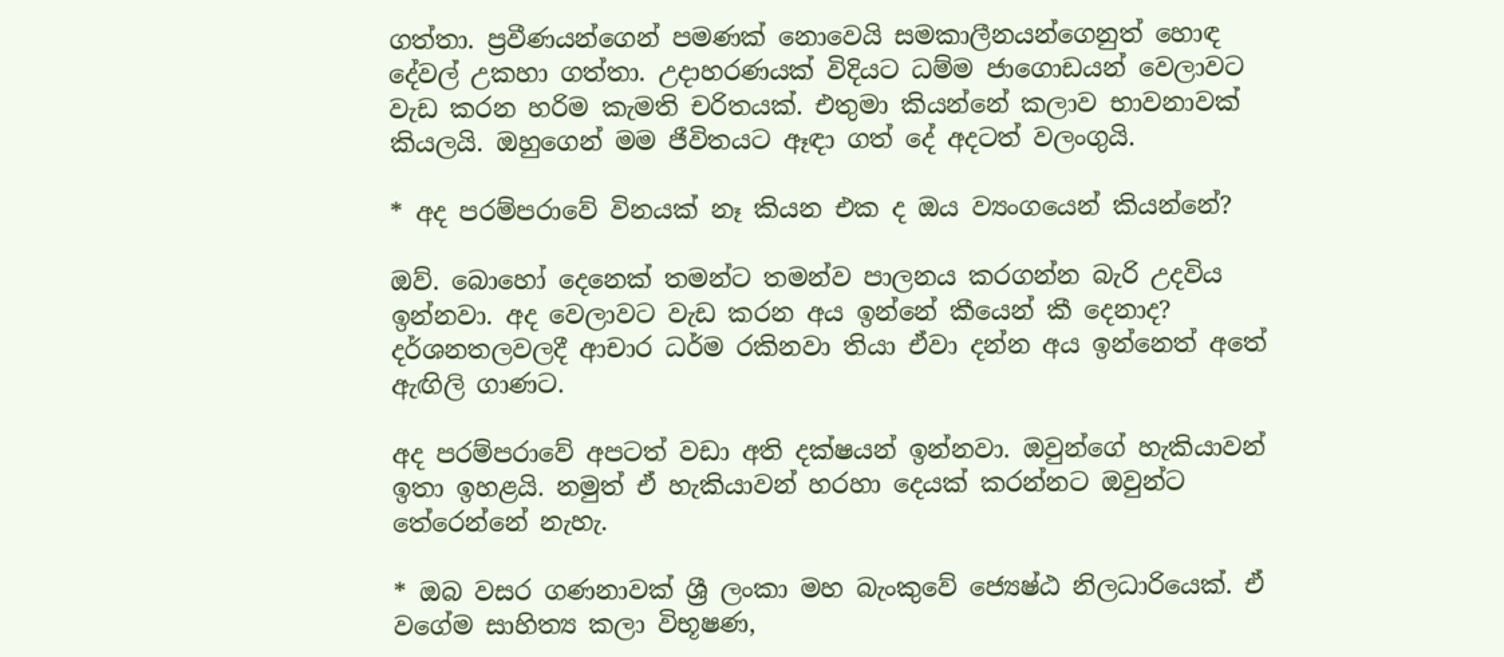ගත්තා. ප්‍රවීණයන්ගෙන් පමණක් නොවෙයි සමකාලීනයන්ගෙනුත් හොඳ දේවල් උකහා ගත්තා. උදාහරණයක් විදියට ධම්ම ජාගොඩයන් වෙලාවට වැඩ කරන හරිම කැමති චරිතයක්. එතුමා කියන්නේ කලාව භාවනාවක් කියලයි. ඔහුගෙන් මම ජීවිතයට ඈඳා ගත් දේ අදටත් වලංගුයි.

* අද පරම්පරාවේ විනයක් නෑ කියන එක ද ඔය ව්‍යංගයෙන් කියන්නේ?

ඔව්. බොහෝ දෙනෙක් තමන්ට තමන්ව පාලනය කරගන්න බැරි උදවිය ඉන්නවා. අද වෙලාවට වැඩ කරන අය ඉන්නේ කීයෙන් කී දෙනාද? දර්ශනතලවලදී ආචාර ධර්ම රකිනවා තියා ඒවා දන්න අය ඉන්නෙත් අතේ ඇඟිලි ගාණට.

අද පරම්පරාවේ අපටත් වඩා අති දක්ෂයන් ඉන්නවා. ඔවුන්ගේ හැකියාවන් ඉතා ඉහළයි. නමුත් ඒ හැකියාවන් හරහා දෙයක් කරන්නට ඔවුන්ට තේරෙන්නේ නැහැ.

* ඔබ වසර ගණනාවක් ශ්‍රී ලංකා මහ බැංකුවේ ජ්‍යෙෂ්ඨ නිලධාරියෙක්. ඒ වගේම සාහිත්‍ය කලා විභූෂණ,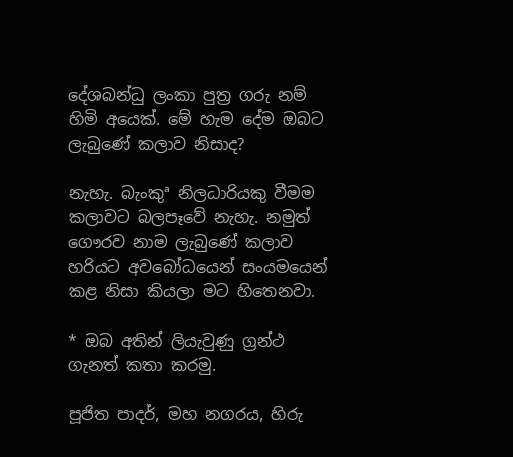දේශබන්ධු ලංකා පුත්‍ර ගරු නම් හිමි අයෙක්. මේ හැම දේම ඔබට ලැබුණේ කලාව නිසාද?

නැහැ. බැංකුª නිලධාරියකු වීමම කලාවට බලපෑවේ නැහැ. නමුත් ගෞරව නාම ලැබුණේ කලාව හරියට අවබෝධයෙන් සංයමයෙන් කළ නිසා කියලා මට හිතෙනවා.

* ඔබ අතින් ලියැවුණු ග්‍රන්ථ ගැනත් කතා කරමු.

පූජිත පාදර්, මහ නගරය, හිරු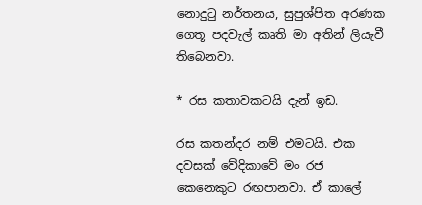නොදුටු නර්තනය, සුපුශ්පිත අරණක ගෙතූ පදවැල් කෘති මා අතින් ලියැවී තිබෙනවා.

* රස කතාවකටයි දැන් ඉඩ.

රස කතන්දර නම් එමටයි. එක දවසක් වේදිකාවේ මං රජ කෙනෙකුට රඟපානවා. ඒ කාලේ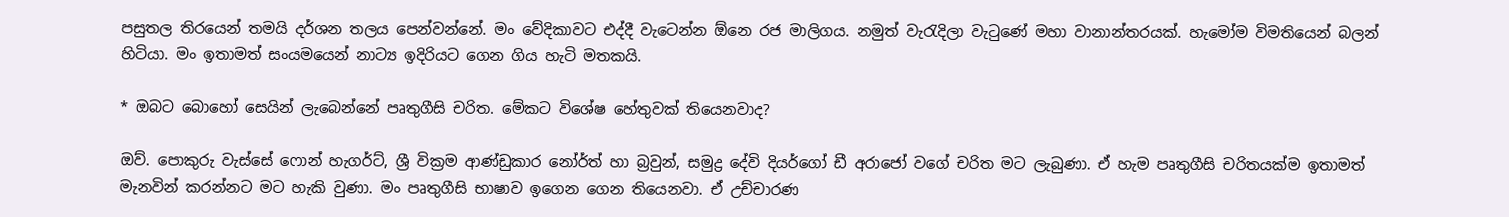පසුතල තිරයෙන් තමයි දර්ශන තලය පෙන්වන්නේ. මං වේදිකාවට එද්දී වැටෙන්න ඕනෙ රජ මාලිගය. නමුත් වැරැදිලා වැටුණේ මහා වානාන්තරයක්. හැමෝම විමතියෙන් බලන් හිටියා. මං ඉතාමත් සංයමයෙන් නාට්‍ය ඉදිරියට ගෙන ගිය හැටි මතකයි.

* ඔබට බොහෝ සෙයින් ලැබෙන්නේ පෘතුගීසි චරිත. මේකට විශේෂ හේතුවක් තියෙනවාද?

ඔව්. පොකුරු වැස්සේ ෆොන් හැගර්ට්, ශ්‍රී වික්‍රම ආණ්ඩුකාර නෝර්ත් හා බ්‍රවුන්, සමුද්‍ර දේවි දියර්ගෝ ඩී අරාජෝ වගේ චරිත මට ලැබුණා. ඒ හැම පෘතුගීසි චරිතයක්ම ඉතාමත් මැනවින් කරන්නට මට හැකි වුණා. මං පෘතුගීසි භාෂාව ඉගෙන ගෙන තියෙනවා. ඒ උච්චාරණ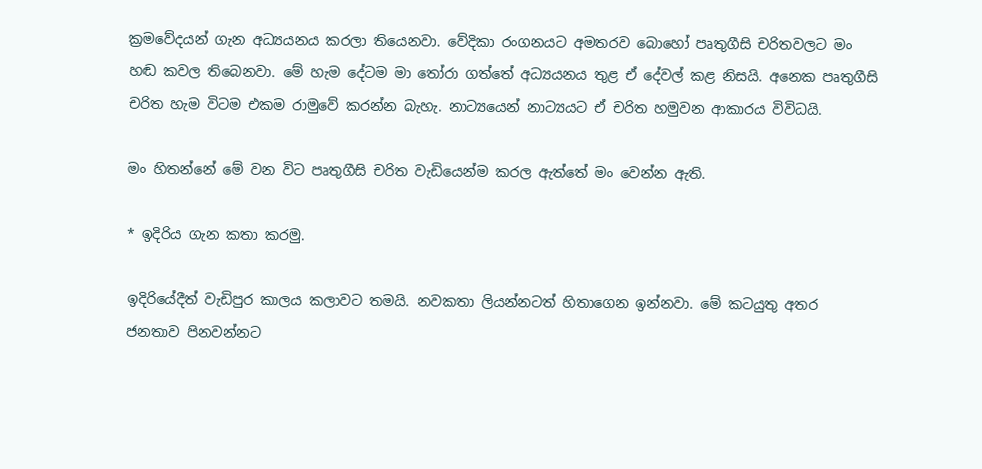ක්‍රමවේදයන් ගැන අධ්‍යයනය කරලා තියෙනවා. වේදිකා රංගනයට අමතරව බොහෝ පෘතුගීසි චරිතවලට මං හඬ කවල තිබෙනවා. මේ හැම දේටම මා තෝරා ගත්තේ අධ්‍යයනය තුළ ඒ දේවල් කළ නිසයි. අනෙක පෘතුගීසි චරිත හැම විටම එකම රාමුවේ කරන්න බැහැ. නාට්‍යයෙන් නාට්‍යයට ඒ චරිත හමුවන ආකාරය විවිධයි.

මං හිතන්නේ මේ වන විට පෘතුගීසි චරිත වැඩියෙන්ම කරල ඇත්තේ මං වෙන්න ඇති.

* ඉදිරිය ගැන කතා කරමු.

ඉදිරියේදීත් වැඩිපුර කාලය කලාවට තමයි. නවකතා ලියන්නටත් හිතාගෙන ඉන්නවා. මේ කටයුතු අතර ජනතාව පිනවන්නට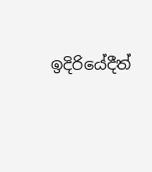ඉදිරියේදීත්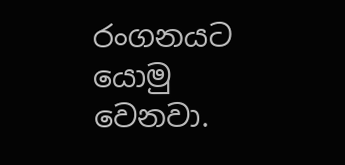රංගනයට යොමු වෙනවා.